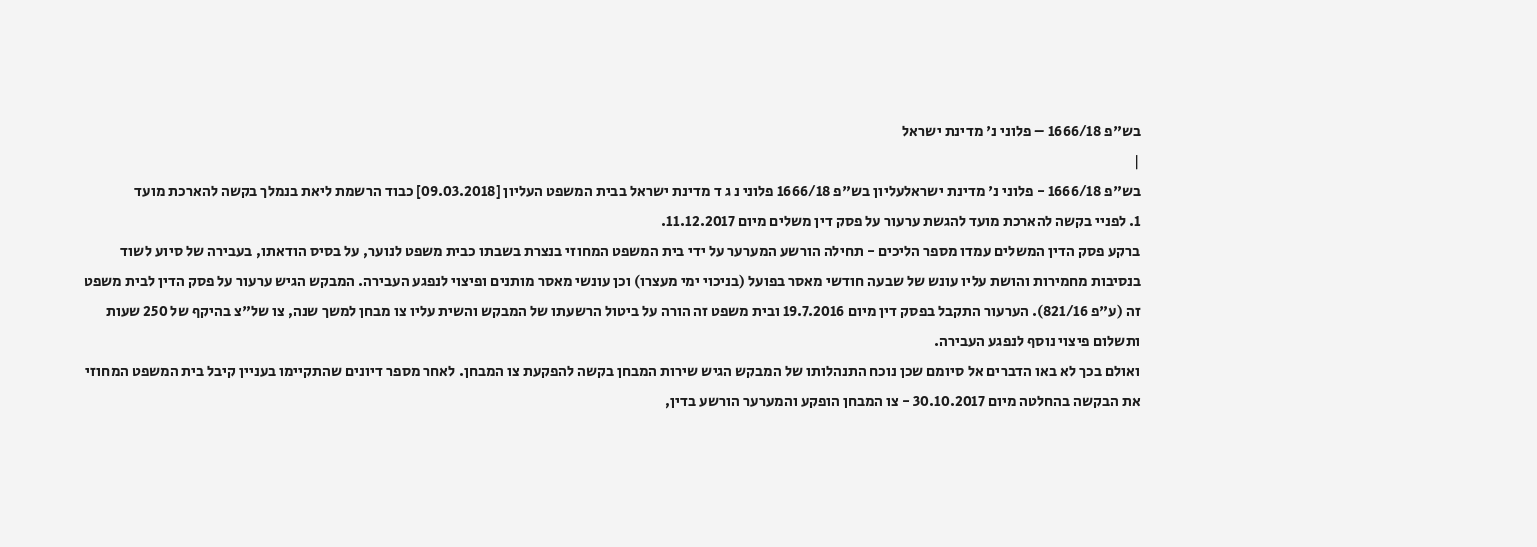בש"פ 1666/18 – פלוני נ' מדינת ישראל
|
בש"פ 1666/18 - פלוני נ' מדינת ישראלעליון בש"פ 1666/18 פלוני נ ג ד מדינת ישראל בבית המשפט העליון [09.03.2018] כבוד הרשמת ליאת בנמלך בקשה להארכת מועד
1. לפניי בקשה להארכת מועד להגשת ערעור על פסק דין משלים מיום 11.12.2017.
ברקע פסק הדין המשלים עמדו מספר הליכים - תחילה הורשע המערער על ידי בית המשפט המחוזי בנצרת בשבתו כבית משפט לנוער, על בסיס הודאתו, בעבירה של סיוע לשוד בנסיבות מחמירות והושת עליו עונש של שבעה חודשי מאסר בפועל (בניכוי ימי מעצרו) וכן עונשי מאסר מותנים ופיצוי לנפגע העבירה. המבקש הגיש ערעור על פסק הדין לבית משפט זה (ע"פ 821/16). הערעור התקבל בפסק דין מיום 19.7.2016 ובית משפט זה הורה על ביטול הרשעתו של המבקש והשית עליו צו מבחן למשך שנה, צו של"צ בהיקף של 250 שעות ותשלום פיצוי נוסף לנפגע העבירה.
ואולם בכך לא באו הדברים אל סיומם שכן נוכח התנהלותו של המבקש הגיש שירות המבחן בקשה להפקעת צו המבחן. לאחר מספר דיונים שהתקיימו בעניין קיבל בית המשפט המחוזי את הבקשה בהחלטה מיום 30.10.2017 - צו המבחן הופקע והמערער הורשע בדין,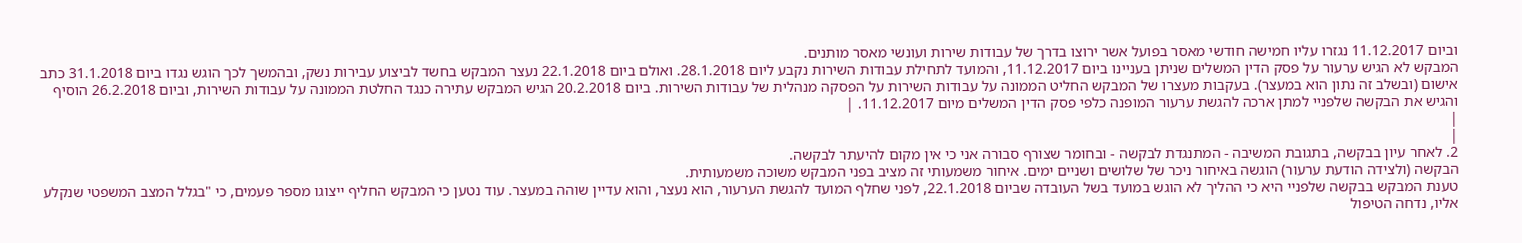וביום 11.12.2017 נגזרו עליו חמישה חודשי מאסר בפועל אשר ירוצו בדרך של עבודות שירות ועונשי מאסר מותנים.
המבקש לא הגיש ערעור על פסק הדין המשלים שניתן בעניינו ביום 11.12.2017, והמועד לתחילת עבודות השירות נקבע ליום 28.1.2018. ואולם ביום 22.1.2018 נעצר המבקש בחשד לביצוע עבירות נשק, ובהמשך לכך הוגש נגדו ביום 31.1.2018 כתב אישום (ובשלב זה נתון הוא במעצר). בעקבות מעצרו של המבקש החליט הממונה על עבודות השירות על הפסקה מנהלית של עבודות השירות. ביום 20.2.2018 הגיש המבקש עתירה כנגד החלטת הממונה על עבודות השירות, וביום 26.2.2018 הוסיף והגיש את הבקשה שלפניי למתן ארכה להגשת ערעור המופנה כלפי פסק הדין המשלים מיום 11.12.2017. |
|
|
2. לאחר עיון בבקשה, בתגובת המשיבה - המתנגדת לבקשה - ובחומר שצורף סבורה אני כי אין מקום להיעתר לבקשה.
הבקשה (ולצידה הודעת ערעור) הוגשה באיחור ניכר של שלושים ושניים ימים. איחור משמעותי זה מציב בפני המבקש משוכה משמעותית.
טענת המבקש בבקשה שלפניי היא כי ההליך לא הוגש במועד בשל העובדה שביום 22.1.2018, לפני שחלף המועד להגשת הערעור, הוא נעצר, והוא עדיין שוהה במעצר. עוד נטען כי המבקש החליף ייצוגו מספר פעמים, כי "בגלל המצב המשפטי שנקלע אליו, נדחה הטיפול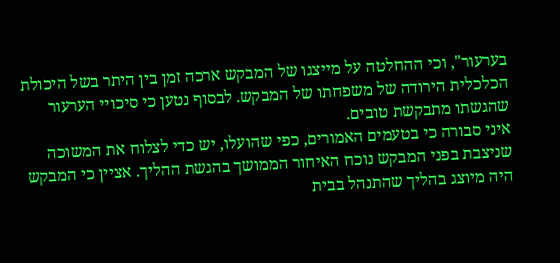בערעור", וכי ההחלטה על מייצגו של המבקש ארכה זמן בין היתר בשל היכולת הכלכלית הירודה של משפחתו של המבקש. לבסוף נטען כי סיכויי הערעור שהגשתו מתבקשת טובים.
איני סבורה כי בטעמים האמורים, כפי שהועלו, יש כדי לצלוח את המשוכה שניצבת בפני המבקש נוכח האיחור הממושך בהגשת ההליך. אציין כי המבקש היה מיוצג בהליך שהתנהל בבית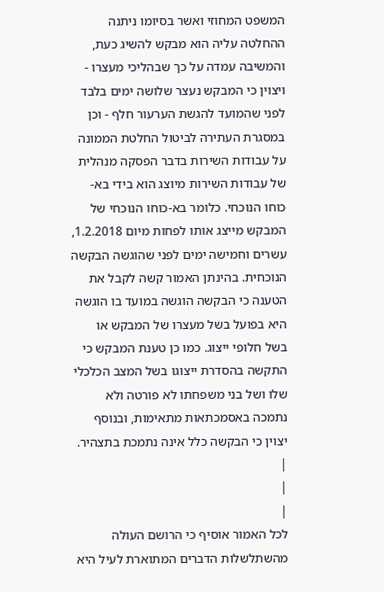המשפט המחוזי ואשר בסיומו ניתנה ההחלטה עליה הוא מבקש להשיג כעת, והמשיבה עמדה על כך שבהליכי מעצרו - ויצוין כי המבקש נעצר שלושה ימים בלבד לפני שהמועד להגשת הערעור חלף - וכן במסגרת העתירה לביטול החלטת הממונה על עבודות השירות בדבר הפסקה מנהלית של עבודות השירות מיוצג הוא בידי בא-כוחו הנוכחי. כלומר בא-כוחו הנוכחי של המבקש מייצג אותו לפחות מיום 1.2.2018, עשרים וחמישה ימים לפני שהוגשה הבקשה הנוכחית. בהינתן האמור קשה לקבל את הטענה כי הבקשה הוגשה במועד בו הוגשה היא בפועל בשל מעצרו של המבקש או בשל חלופי ייצוג. כמו כן טענת המבקש כי התקשה בהסדרת ייצוגו בשל המצב הכלכלי שלו ושל בני משפחתו לא פורטה ולא נתמכה באסמכתאות מתאימות, ובנוסף יצוין כי הבקשה כלל אינה נתמכת בתצהיר.
|
|
|
לכל האמור אוסיף כי הרושם העולה מהשתלשלות הדברים המתוארת לעיל היא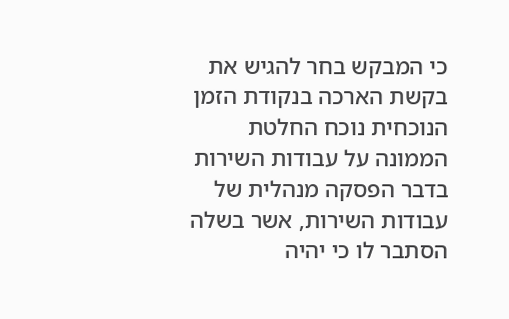כי המבקש בחר להגיש את בקשת הארכה בנקודת הזמן הנוכחית נוכח החלטת הממונה על עבודות השירות בדבר הפסקה מנהלית של עבודות השירות, אשר בשלה הסתבר לו כי יהיה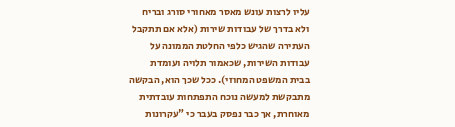עליו לרצות עונש מאסר מאחורי סורג ובריח ולא בדרך של עבודות שירות (אלא אם תתקבל העתירה שהגיש כלפי החלטת הממונה על עבודות השירות, שכאמור תלויה ועומדת בבית המשפט המחוזי). ככל שכך הוא, הבקשה מתבקשת למעשה נוכח התפתחות עובדתית מאוחרת, אך כבר נפסק בעבר כי "עקרונות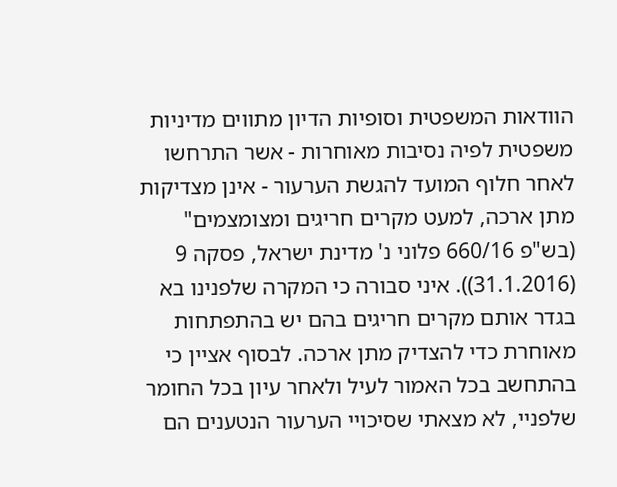הוודאות המשפטית וסופיות הדיון מתווים מדיניות משפטית לפיה נסיבות מאוחרות - אשר התרחשו לאחר חלוף המועד להגשת הערעור - אינן מצדיקות מתן ארכה, למעט מקרים חריגים ומצומצמים" (בש"פ 660/16 פלוני נ' מדינת ישראל, פסקה 9 (31.1.2016)). איני סבורה כי המקרה שלפנינו בא בגדר אותם מקרים חריגים בהם יש בהתפתחות מאוחרת כדי להצדיק מתן ארכה. לבסוף אציין כי בהתחשב בכל האמור לעיל ולאחר עיון בכל החומר שלפניי, לא מצאתי שסיכויי הערעור הנטענים הם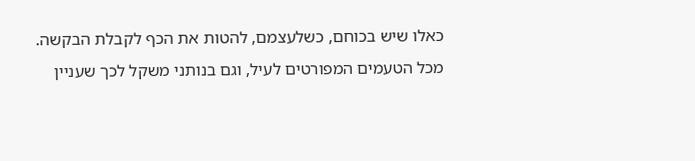כאלו שיש בכוחם, כשלעצמם, להטות את הכף לקבלת הבקשה.
מכל הטעמים המפורטים לעיל, וגם בנותני משקל לכך שעניין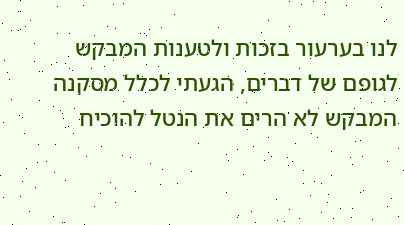לנו בערעור בזכות ולטענות המבקש לגופם של דברים, הגעתי לכלל מסקנה המבקש לא הרים את הנטל להוכיח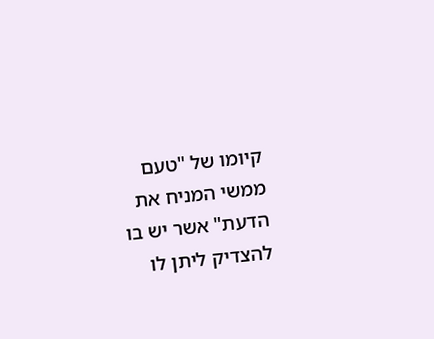קיומו של "טעם ממשי המניח את הדעת" אשר יש בו להצדיק ליתן לו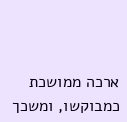ארכה ממושכת כמבוקשו, ומשכך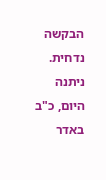הבקשה נדחית.
ניתנה היום, כ"ב באדר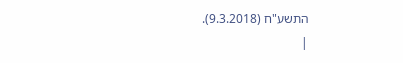התשע"ח (9.3.2018).
|